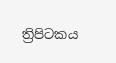ත්‍රිපිටකය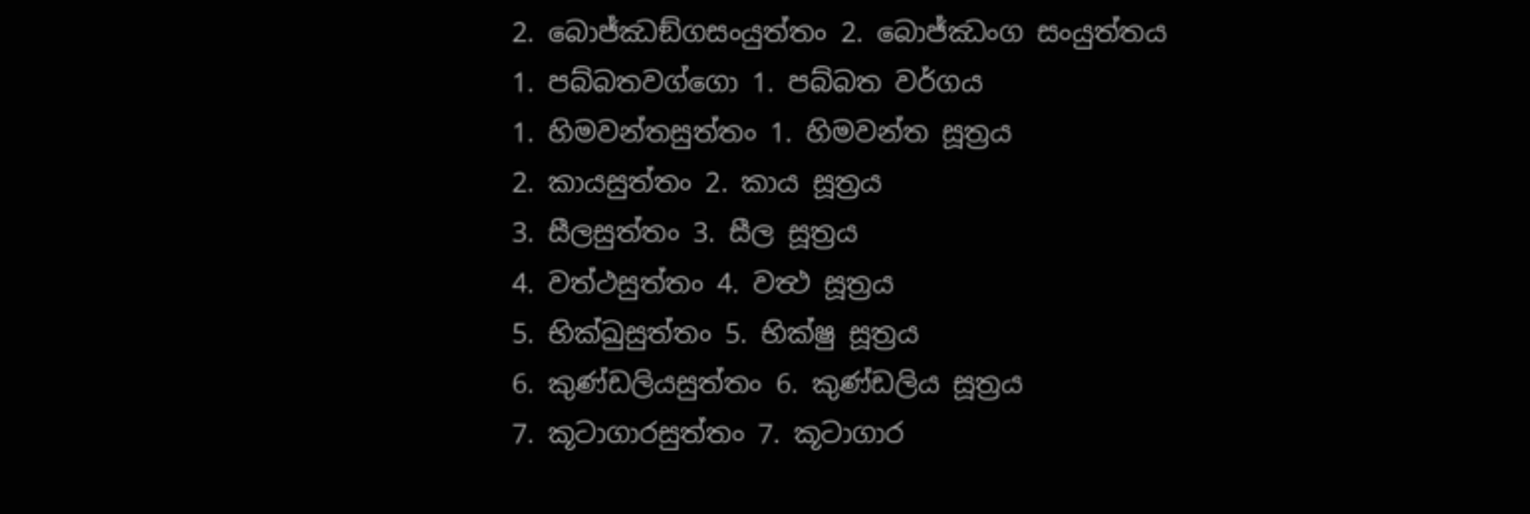2. බොජ්ඣඞ්ගසංයුත්තං 2. බොජ්ඣංග සංයුත්තය
1. පබ්බතවග්ගො 1. පබ්බත වර්ගය
1. හිමවන්තසුත්තං 1. හිමවන්ත සූත්‍රය
2. කායසුත්තං 2. කාය සූත්‍රය
3. සීලසුත්තං 3. සීල සූත්‍රය
4. වත්ථසුත්තං 4. වත්‍ථ සූත්‍රය
5. භික්ඛුසුත්තං 5. භික්ෂු සූත්‍රය
6. කුණ්ඩලියසුත්තං 6. කුණ්ඩලිය සූත්‍රය
7. කූටාගාරසුත්තං 7. කූටාගාර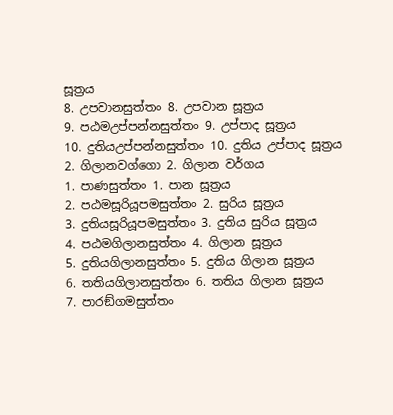සූත්‍රය
8. උපවානසුත්තං 8. උපවාන සූත්‍රය
9. පඨමඋප්පන්නසුත්තං 9. උප්පාද සූත්‍රය
10. දුතියඋප්පන්නසුත්තං 10. දුතිය උප්පාද සූත්‍රය
2. ගිලානවග්ගො 2. ගිලාන වර්ගය
1. පාණසුත්තං 1. පාන සූත්‍රය
2. පඨමසූරියූපමසුත්තං 2. සුරිය සූත්‍රය
3. දුතියසූරියූපමසුත්තං 3. දුතිය සුරිය සූත්‍රය
4. පඨමගිලානසුත්තං 4. ගිලාන සූත්‍රය
5. දුතියගිලානසුත්තං 5. දුතිය ගිලාන සූත්‍රය
6. තතියගිලානසුත්තං 6. තතිය ගිලාන සූත්‍රය
7. පාරඞ්ගමසුත්තං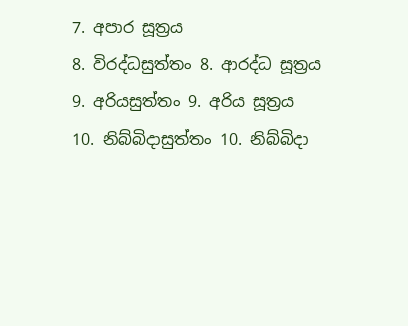7. අපාර සූත්‍රය
8. විරද්ධසුත්තං 8. ආරද්ධ සූත්‍රය
9. අරියසුත්තං 9. අරිය සූත්‍රය
10. නිබ්බිදාසුත්තං 10. නිබ්බිදා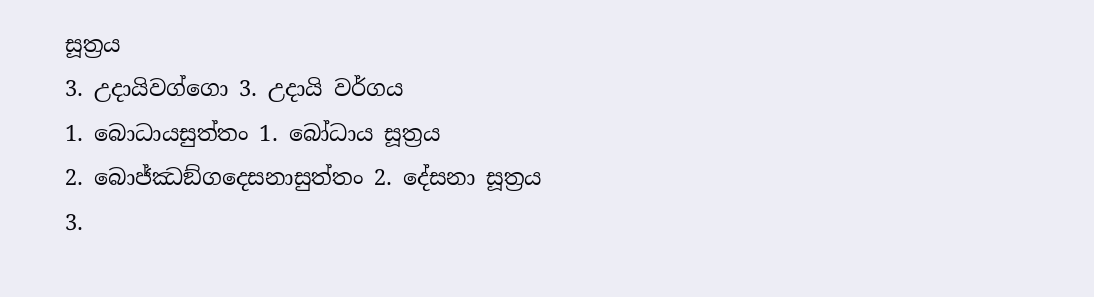සූත්‍රය
3. උදායිවග්ගො 3. උදායි වර්ගය
1. බොධායසුත්තං 1. බෝධාය සූත්‍රය
2. බොජ්ඣඞ්ගදෙසනාසුත්තං 2. දේසනා සූත්‍රය
3.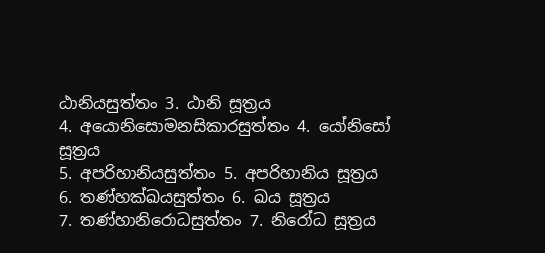ඨානියසුත්තං 3. ඨානි සූත්‍රය
4. අයොනිසොමනසිකාරසුත්තං 4. යෝනිසෝ සූත්‍රය
5. අපරිහානියසුත්තං 5. අපරිහානිය සූත්‍රය
6. තණ්හක්ඛයසුත්තං 6. ඛය සූත්‍රය
7. තණ්හානිරොධසුත්තං 7. නිරෝධ සූත්‍රය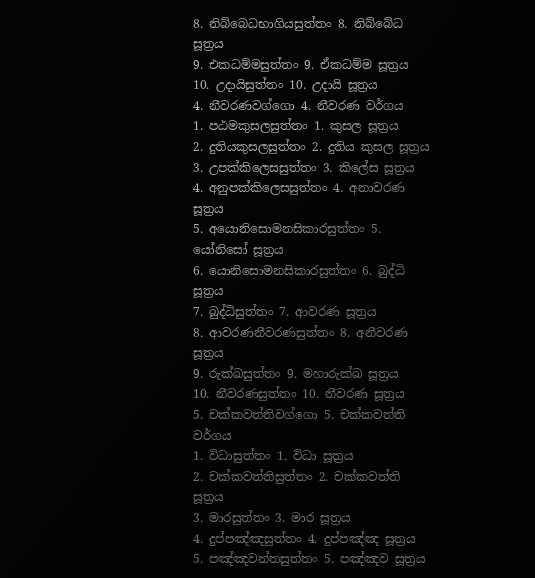8. නිබ්බෙධභාගියසුත්තං 8. නිබ්බේධ සූත්‍රය
9. එකධම්මසුත්තං 9. ඒකධම්ම සූත්‍රය
10. උදායිසුත්තං 10. උදායි සූත්‍රය
4. නීවරණවග්ගො 4. නීවරණ වර්ගය
1. පඨමකුසලසුත්තං 1. කුසල සූත්‍රය
2. දුතියකුසලසුත්තං 2. දුතිය කුසල සූත්‍රය
3. උපක්කිලෙසසුත්තං 3. කිලේස සූත්‍රය
4. අනුපක්කිලෙසසුත්තං 4. අනාවරණ සූත්‍රය
5. අයොනිසොමනසිකාරසුත්තං 5. යෝනිසෝ සූත්‍රය
6. යොනිසොමනසිකාරසුත්තං 6. බුද්ධි සූත්‍රය
7. බුද්ධිසුත්තං 7. ආවරණ සූත්‍රය
8. ආවරණනීවරණසුත්තං 8. අනීවරණ සූත්‍රය
9. රුක්ඛසුත්තං 9. මහාරුක්ඛ සූත්‍රය
10. නීවරණසුත්තං 10. නීවරණ සූත්‍රය
5. චක්කවත්තිවග්ගො 5. චක්කවත්ති වර්ගය
1. විධාසුත්තං 1. විධා සූත්‍රය
2. චක්කවත්තිසුත්තං 2. චක්කවත්ති සූත්‍රය
3. මාරසුත්තං 3. මාර සූත්‍රය
4. දුප්පඤ්ඤසුත්තං 4. දුප්පඤ්ඤ සූත්‍රය
5. පඤ්ඤවන්තසුත්තං 5. පඤ්ඤව සූත්‍රය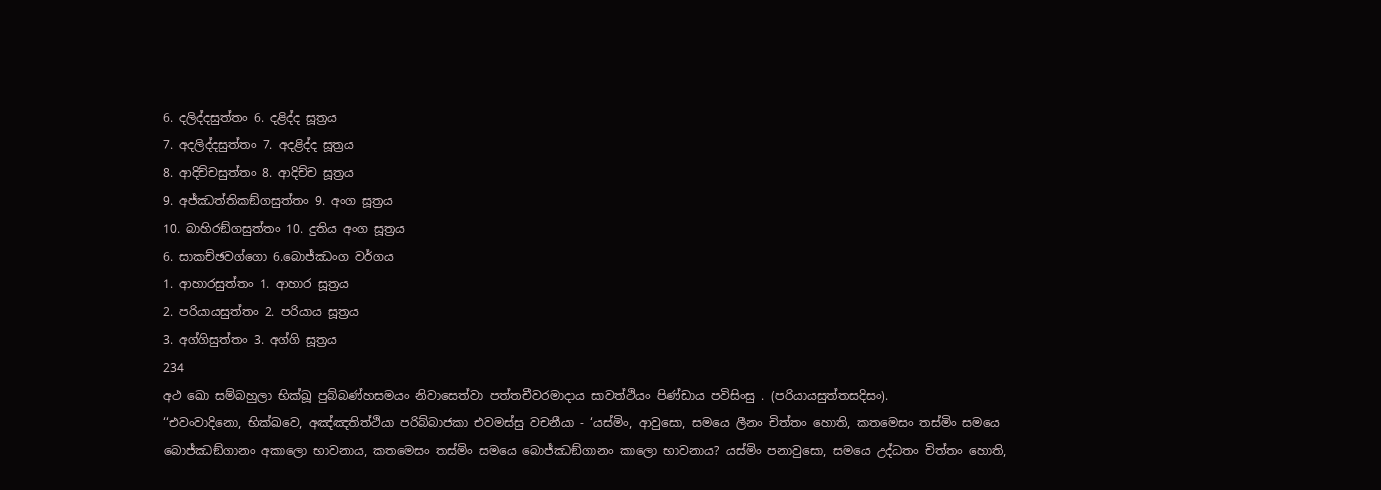6. දලිද්දසුත්තං 6. දළිද්ද සූත්‍රය
7. අදලිද්දසුත්තං 7. අදළිද්ද සූත්‍රය
8. ආදිච්චසුත්තං 8. ආදිච්ච සූත්‍රය
9. අජ්ඣත්තිකඞ්ගසුත්තං 9. අංග සූත්‍රය
10. බාහිරඞ්ගසුත්තං 10. දුතිය අංග සූත්‍රය
6. සාකච්ඡවග්ගො 6.බොජ්ඣංග වර්ගය
1. ආහාරසුත්තං 1. ආහාර සූත්‍රය
2. පරියායසුත්තං 2. පරියාය සූත්‍රය
3. අග්ගිසුත්තං 3. අග්ගි සූත්‍රය
234
අථ ඛො සම්බහුලා භික්ඛූ පුබ්බණ්හසමයං නිවාසෙත්වා පත්තචීවරමාදාය සාවත්ථියං පිණ්ඩාය පවිසිංසු . (පරියායසුත්තසදිසං).
‘‘එවංවාදිනො, භික්ඛවෙ, අඤ්ඤතිත්ථියා පරිබ්බාජකා එවමස්සු වචනීයා - ‘යස්මිං, ආවුසො, සමයෙ ලීනං චිත්තං හොති, කතමෙසං තස්මිං සමයෙ බොජ්ඣඞ්ගානං අකාලො භාවනාය, කතමෙසං තස්මිං සමයෙ බොජ්ඣඞ්ගානං කාලො භාවනාය? යස්මිං පනාවුසො, සමයෙ උද්ධතං චිත්තං හොති,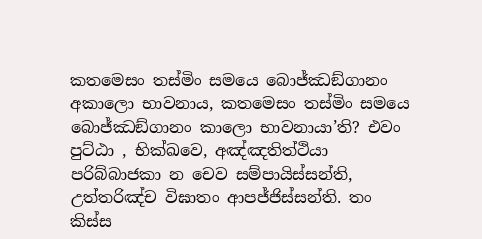කතමෙසං තස්මිං සමයෙ බොජ්ඣඞ්ගානං අකාලො භාවනාය, කතමෙසං තස්මිං සමයෙ බොජ්ඣඞ්ගානං කාලො භාවනායා’ති? එවං පුට්ඨා , භික්ඛවෙ, අඤ්ඤතිත්ථියා පරිබ්බාජකා න චෙව සම්පායිස්සන්ති, උත්තරිඤ්ච විඝාතං ආපජ්ජිස්සන්ති. තං කිස්ස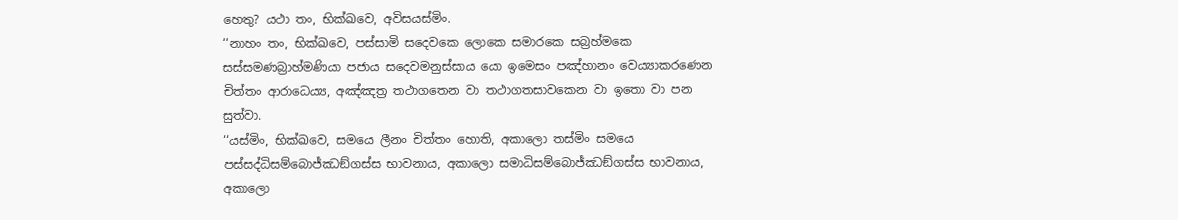හෙතු? යථා තං, භික්ඛවෙ, අවිසයස්මිං.
‘‘නාහං තං, භික්ඛවෙ, පස්සාමි සදෙවකෙ ලොකෙ සමාරකෙ සබ්‍රහ්මකෙ සස්සමණබ්‍රාහ්මණියා පජාය සදෙවමනුස්සාය යො ඉමෙසං පඤ්හානං වෙය්‍යාකරණෙන චිත්තං ආරාධෙය්‍ය, අඤ්ඤත්‍ර තථාගතෙන වා තථාගතසාවකෙන වා ඉතො වා පන සුත්වා.
‘‘යස්මිං, භික්ඛවෙ, සමයෙ ලීනං චිත්තං හොති, අකාලො තස්මිං සමයෙ පස්සද්ධිසම්බොජ්ඣඞ්ගස්ස භාවනාය, අකාලො සමාධිසම්බොජ්ඣඞ්ගස්ස භාවනාය, අකාලො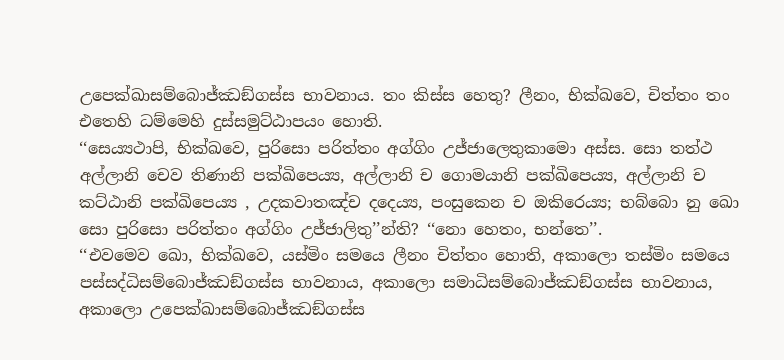උපෙක්ඛාසම්බොජ්ඣඞ්ගස්ස භාවනාය. තං කිස්ස හෙතු? ලීනං, භික්ඛවෙ, චිත්තං තං එතෙහි ධම්මෙහි දුස්සමුට්ඨාපයං හොති.
‘‘සෙය්‍යථාපි, භික්ඛවෙ, පුරිසො පරිත්තං අග්ගිං උජ්ජාලෙතුකාමො අස්ස. සො තත්ථ අල්ලානි චෙව තිණානි පක්ඛිපෙය්‍ය, අල්ලානි ච ගොමයානි පක්ඛිපෙය්‍ය, අල්ලානි ච කට්ඨානි පක්ඛිපෙය්‍ය , උදකවාතඤ්ච දදෙය්‍ය, පංසුකෙන ච ඔකිරෙය්‍ය; භබ්බො නු ඛො සො පුරිසො පරිත්තං අග්ගිං උජ්ජාලිතු’’න්ති? ‘‘නො හෙතං, භන්තෙ’’.
‘‘එවමෙව ඛො, භික්ඛවෙ, යස්මිං සමයෙ ලීනං චිත්තං හොති, අකාලො තස්මිං සමයෙ පස්සද්ධිසම්බොජ්ඣඞ්ගස්ස භාවනාය, අකාලො සමාධිසම්බොජ්ඣඞ්ගස්ස භාවනාය, අකාලො උපෙක්ඛාසම්බොජ්ඣඞ්ගස්ස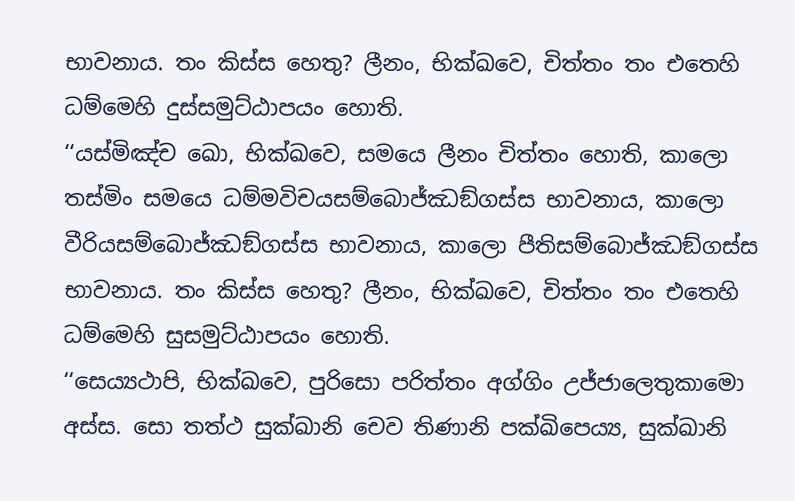භාවනාය. තං කිස්ස හෙතු? ලීනං, භික්ඛවෙ, චිත්තං තං එතෙහි ධම්මෙහි දුස්සමුට්ඨාපයං හොති.
‘‘යස්මිඤ්ච ඛො, භික්ඛවෙ, සමයෙ ලීනං චිත්තං හොති, කාලො තස්මිං සමයෙ ධම්මවිචයසම්බොජ්ඣඞ්ගස්ස භාවනාය, කාලො වීරියසම්බොජ්ඣඞ්ගස්ස භාවනාය, කාලො පීතිසම්බොජ්ඣඞ්ගස්ස භාවනාය. තං කිස්ස හෙතු? ලීනං, භික්ඛවෙ, චිත්තං තං එතෙහි ධම්මෙහි සුසමුට්ඨාපයං හොති.
‘‘සෙය්‍යථාපි, භික්ඛවෙ, පුරිසො පරිත්තං අග්ගිං උජ්ජාලෙතුකාමො අස්ස. සො තත්ථ සුක්ඛානි චෙව තිණානි පක්ඛිපෙය්‍ය, සුක්ඛානි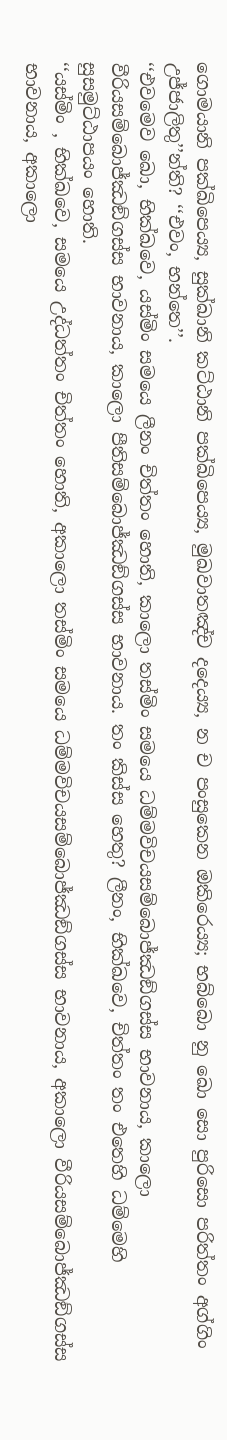ගොමයානි පක්ඛිපෙය්‍ය, සුක්ඛානි කට්ඨානි පක්ඛිපෙය්‍ය, මුඛවාතඤ්ච දදෙය්‍ය, න ච පංසුකෙන ඔකිරෙය්‍ය; භබ්බො නු ඛො සො පුරිසො පරිත්තං අග්ගිං උජ්ජාලිතු’’න්ති? ‘‘එවං, භන්තෙ’’.
‘‘එවමෙව ඛො, භික්ඛවෙ, යස්මිං සමයෙ ලීනං චිත්තං හොති, කාලො තස්මිං සමයෙ ධම්මවිචයසම්බොජ්ඣඞ්ගස්ස භාවනාය, කාලො වීරියසම්බොජ්ඣඞ්ගස්ස භාවනාය, කාලො පීතිසම්බොජ්ඣඞ්ගස්ස භාවනාය. තං කිස්ස හෙතු? ලීනං, භික්ඛවෙ, චිත්තං තං එතෙහි ධම්මෙහි සුසමුට්ඨාපයං හොති.
‘‘යස්මිං , භික්ඛවෙ, සමයෙ උද්ධත්තං චිත්තං හොති, අකාලො තස්මිං සමයෙ ධම්මවිචයසම්බොජ්ඣඞ්ගස්ස භාවනාය, අකාලො වීරියසම්බොජ්ඣඞ්ගස්ස භාවනාය, අකාලො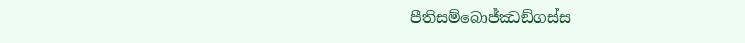පීතිසම්බොජ්ඣඞ්ගස්ස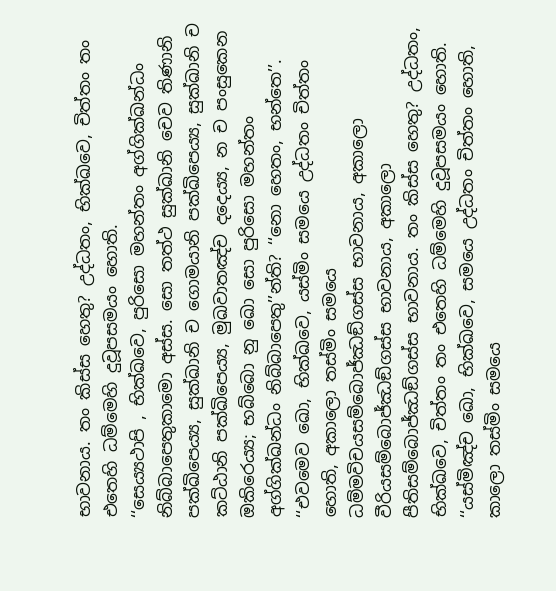භාවනාය. තං කිස්ස හෙතු? උද්ධතං, භික්ඛවෙ, චිත්තං තං එතෙහි ධම්මෙහි දුවූපසමයං හොති.
‘‘සෙය්‍යථාපි , භික්ඛවෙ, පුරිසො මහන්තං අග්ගික්ඛන්ධං නිබ්බාපෙතුකාමො අස්ස. සො තත්ථ සුක්ඛානි චෙව තිණානි පක්ඛිපෙය්‍ය, සුක්ඛානි ච ගොමයානි පක්ඛිපෙය්‍ය, සුක්ඛානි ච කට්ඨානි පක්ඛිපෙය්‍ය, මුඛවාතඤ්ච දදෙය්‍ය, න ච පංසුකෙන ඔකිරෙය්‍ය; භබ්බො නු ඛො සො පුරිසො මහන්තං අග්ගික්ඛන්ධං නිබ්බාපෙතු’’න්ති? ‘‘නො හෙතං, භන්තෙ’’.
‘‘එවමෙව ඛො, භික්ඛවෙ, යස්මිං සමයෙ උද්ධතං චිත්තං හොති, අකාලො තස්මිං සමයෙ ධම්මවිචයසම්බොජ්ඣඞ්ගස්ස භාවනාය, අකාලො වීරියසම්බොජ්ඣඞ්ගස්ස භාවනාය, අකාලො පීතිසම්බොජ්ඣඞ්ගස්ස භාවනාය. තං කිස්ස හෙතු? උද්ධතං, භික්ඛවෙ, චිත්තං තං එතෙහි ධම්මෙහි දුවූපසමයං හොති.
‘‘යස්මිඤ්ච ඛො, භික්ඛවෙ, සමයෙ උද්ධතං චිත්තං හොති, කාලො තස්මිං සමයෙ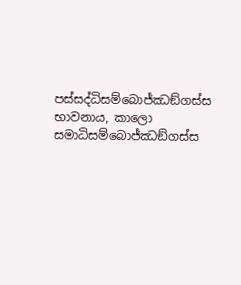පස්සද්ධිසම්බොජ්ඣඞ්ගස්ස භාවනාය, කාලො සමාධිසම්බොජ්ඣඞ්ගස්ස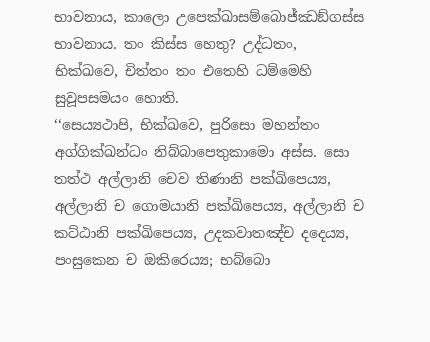භාවනාය, කාලො උපෙක්ඛාසම්බොජ්ඣඞ්ගස්ස භාවනාය. තං කිස්ස හෙතු? උද්ධතං, භික්ඛවෙ, චිත්තං තං එතෙහි ධම්මෙහි සුවූපසමයං හොති.
‘‘සෙය්‍යථාපි, භික්ඛවෙ, පුරිසො මහන්තං අග්ගික්ඛන්ධං නිබ්බාපෙතුකාමො අස්ස. සො තත්ථ අල්ලානි චෙව තිණානි පක්ඛිපෙය්‍ය, අල්ලානි ච ගොමයානි පක්ඛිපෙය්‍ය, අල්ලානි ච කට්ඨානි පක්ඛිපෙය්‍ය, උදකවාතඤ්ච දදෙය්‍ය, පංසුකෙන ච ඔකිරෙය්‍ය; භබ්බො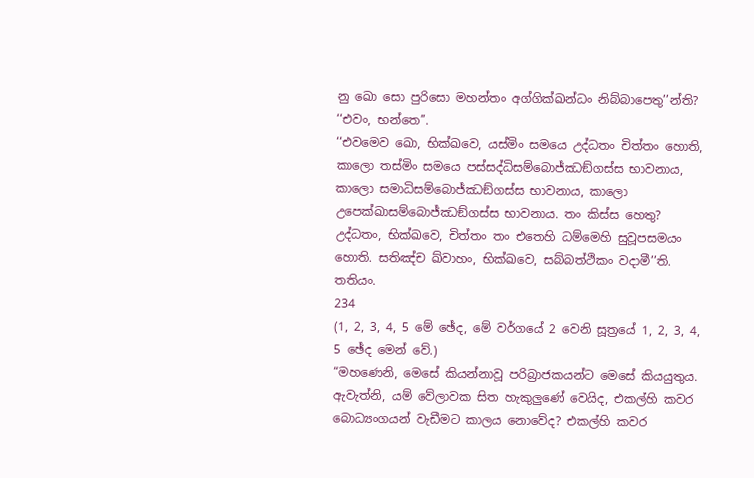නු ඛො සො පුරිසො මහන්තං අග්ගික්ඛන්ධං නිබ්බාපෙතු’’න්ති? ‘‘එවං, භන්තෙ’’.
‘‘එවමෙව ඛො, භික්ඛවෙ, යස්මිං සමයෙ උද්ධතං චිත්තං හොති, කාලො තස්මිං සමයෙ පස්සද්ධිසම්බොජ්ඣඞ්ගස්ස භාවනාය, කාලො සමාධිසම්බොජ්ඣඞ්ගස්ස භාවනාය, කාලො උපෙක්ඛාසම්බොජ්ඣඞ්ගස්ස භාවනාය. තං කිස්ස හෙතු? උද්ධතං, භික්ඛවෙ, චිත්තං තං එතෙහි ධම්මෙහි සුවූපසමයං හොති. සතිඤ්ච ඛ්වාහං, භික්ඛවෙ, සබ්බත්ථිකං වදාමී’’ති. තතියං.
234
(1, 2, 3, 4, 5 මේ ඡේද, මේ වර්ගයේ 2 වෙනි සූත්‍රයේ 1, 2, 3, 4, 5 ඡේද මෙන් වේ.)
“මහණෙනි, මෙසේ කියන්නාවූ පරිබ්‍රාජකයන්ට මෙසේ කියයුතුය. ඇවැත්නි, යම් වේලාවක සිත හැකුලුණේ වෙයිද, එකල්හි කවර බොධ්‍යංගයන් වැඩීමට කාලය නොවේද? එකල්හි කවර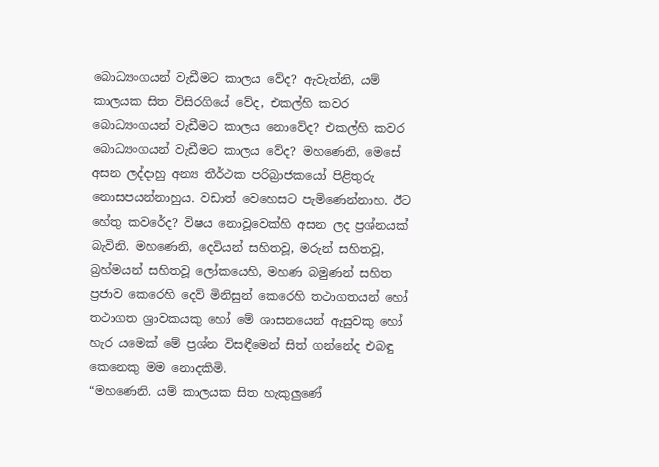බොධ්‍යංගයන් වැඩීමට කාලය වේද? ඇවැත්නි, යම් කාලයක සිත විසිරගියේ වේද, එකල්හි කවර බොධ්‍යංගයන් වැඩීමට කාලය නොවේද? එකල්හි කවර බොධ්‍යංගයන් වැඩීමට කාලය වේද? මහණෙනි, මෙසේ අසන ලද්දාහු අන්‍ය තීර්ථක පරිබ්‍රාජකයෝ පිළිතුරු නොසපයන්නාහුය. වඩාත් වෙහෙසට පැමිණෙන්නාහ. ඊට හේතු කවරේද? විෂය නොවූවෙක්හි අසන ලද ප්‍රශ්නයක් බැවිනි. මහණෙනි, දෙවියන් සහිතවූ, මරුන් සහිතවූ, බ්‍රහ්මයන් සහිතවූ ලෝකයෙහි, මහණ බමුණන් සහිත ප්‍රජාව කෙරෙහි දෙව් මිනිසුන් කෙරෙහි තථාගතයන් හෝ තථාගත ශ්‍රාවකයකු හෝ මේ ශාසනයෙන් ඇසුවකු හෝ හැර යමෙක් මේ ප්‍රශ්න විසඳීමෙන් සිත් ගන්නේද එබඳු කෙනෙකු මම නොදකිමි.
“මහණෙනි. යම් කාලයක සිත හැකුලුණේ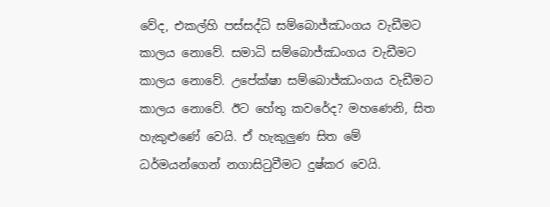වේද, එකල්හි පස්සද්ධි සම්බොජ්ඣංගය වැඩීමට කාලය නොවේ. සමාධි සම්බොජ්ඣංගය වැඩීමට කාලය නොවේ. උපේක්ෂා සම්බොජ්ඣංගය වැඩීමට කාලය නොවේ. ඊට හේතු කවරේද? මහණෙනි, සිත හැකුළුණේ වෙයි. ඒ හැකුලුණ සිත මේ ධර්මයන්ගෙන් නගාසිටුවීමට දුෂ්කර වෙයි.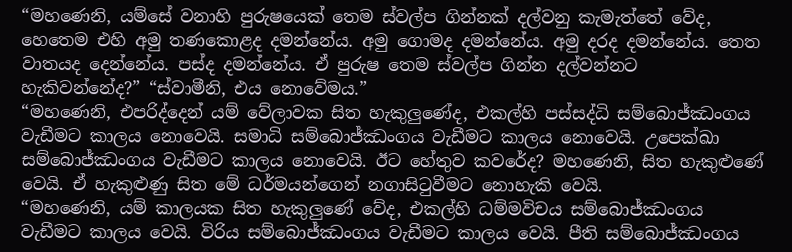“මහණෙනි, යම්සේ වනාහි පුරුෂයෙක් තෙම ස්වල්ප ගින්නක් දල්වනු කැමැත්තේ වේද, හෙතෙම එහි අමු තණකොළද දමන්නේය. අමු ගොමද දමන්නේය. අමු දරද දමන්නේය. තෙත වාතයද දෙන්නේය. පස්ද දමන්නේය. ඒ පුරුෂ තෙම ස්වල්ප ගින්න දල්වන්නට හැකිවන්නේද?” “ස්වාමීනි, එය නොවේමය.”
“මහණෙනි, එපරිද්දෙන් යම් වේලාවක සිත හැකුලුණේද, එකල්හි පස්සද්ධි සම්බොජ්ඣංගය වැඩීමට කාලය නොවෙයි. සමාධි සම්බොජ්ඣංගය වැඩීමට කාලය නොවෙයි. උපෙක්ඛා සම්බොජ්ඣංගය වැඩීමට කාලය නොවෙයි. ඊට හේතුව කවරේද? මහණෙනි, සිත හැකුළුණේ වෙයි. ඒ හැකුළුණු සිත මේ ධර්මයන්ගෙන් නගාසිටුවීමට නොහැකි වෙයි.
“මහණෙනි, යම් කාලයක සිත හැකුලුණේ වේද, එකල්හි ධම්මවිචය සම්බොජ්ඣංගය වැඩීමට කාලය වෙයි. විරිය සම්බොජ්ඣංගය වැඩීමට කාලය වෙයි. පීති සම්බොජ්ඣංගය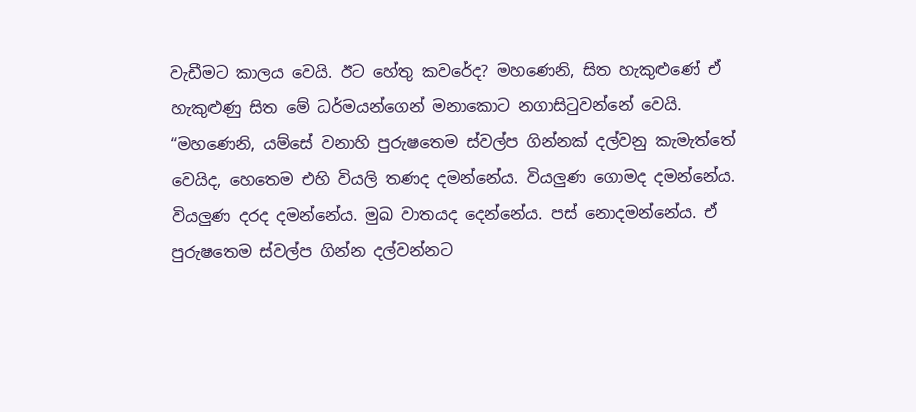වැඩීමට කාලය වෙයි. ඊට හේතු කවරේද? මහණෙනි, සිත හැකුළුණේ ඒ හැකුළුණු සිත මේ ධර්මයන්ගෙන් මනාකොට නගාසිටුවන්නේ වෙයි.
“මහණෙනි, යම්සේ වනාහි පුරුෂතෙම ස්වල්ප ගින්නක් දල්වනු කැමැත්තේ වෙයිද, හෙතෙම එහි වියලි තණද දමන්නේය. වියලුණ ගොමද දමන්නේය. වියලුණ දරද දමන්නේය. මුඛ වාතයද දෙන්නේය. පස් නොදමන්නේය. ඒ පුරුෂතෙම ස්වල්ප ගින්න දල්වන්නට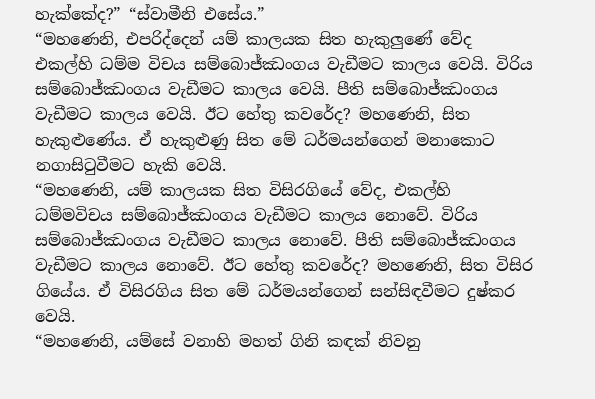හැක්කේද?” “ස්වාමීනි එසේය.”
“මහණෙනි, එපරිද්දෙන් යම් කාලයක සිත හැකුලුණේ වේද එකල්හි ධම්ම විචය සම්බොජ්ඣංගය වැඩීමට කාලය වෙයි. විරිය සම්බොජ්ඣංගය වැඩීමට කාලය වෙයි. පීති සම්බොජ්ඣංගය වැඩීමට කාලය වෙයි. ඊට හේතු කවරේද? මහණෙනි, සිත හැකුළුණේය. ඒ හැකුළුණු සිත මේ ධර්මයන්ගෙන් මනාකොට නගාසිටුවීමට හැකි වෙයි.
“මහණෙනි, යම් කාලයක සිත විසිරගියේ වේද, එකල්හි ධම්මවිචය සම්බොජ්ඣංගය වැඩීමට කාලය නොවේ. විරිය සම්බොජ්ඣංගය වැඩීමට කාලය නොවේ. පීති සම්බොජ්ඣංගය වැඩීමට කාලය නොවේ. ඊට හේතු කවරේද? මහණෙනි, සිත විසිර ගියේය. ඒ විසිරගිය සිත මේ ධර්මයන්ගෙන් සන්සිඳවීමට දුෂ්කර වෙයි.
“මහණෙනි, යම්සේ වනාහි මහත් ගිනි කඳක් නිවනු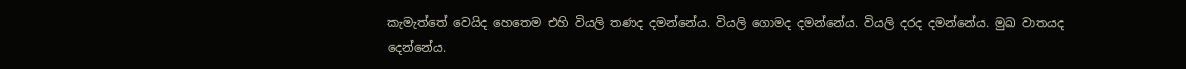කැමැත්තේ වෙයිද හෙතෙම එහි වියලි තණද දමන්නේය. වියලි ගොමද දමන්නේය. වියලි දරද දමන්නේය. මුඛ වාතයද දෙන්නේය.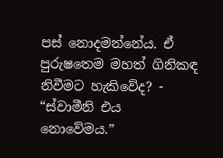පස් නොදමන්නේය. ඒ පුරුෂතෙම මහත් ගිනිකඳ නිවීමට හැකිවේද? - “ස්වාමීනි එය නොවේමය.”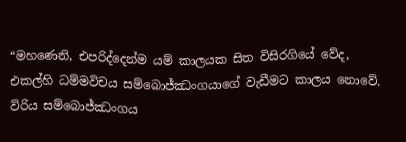“මහණෙනි, එපරිද්දෙන්ම යම් කාලයක සිත විසිරගියේ වේද, එකල්හි ධම්මවිචය සම්බොජ්ඣංගයාගේ වැඩීමට කාලය නොවේ. විරිය සම්බොජ්ඣංගය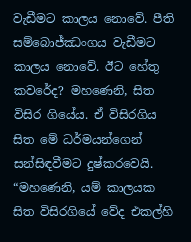වැඩීමට කාලය නොවේ. පීති සම්බොජ්ඣංගය වැඩීමට කාලය නොවේ. ඊට හේතු කවරේද? මහණෙනි, සිත විසිර ගියේය. ඒ විසිරගිය සිත මේ ධර්මයන්ගෙන් සන්සිඳවීමට දුෂ්කරවෙයි.
“මහණෙනි, යම් කාලයක සිත විසිරගියේ වේද එකල්හි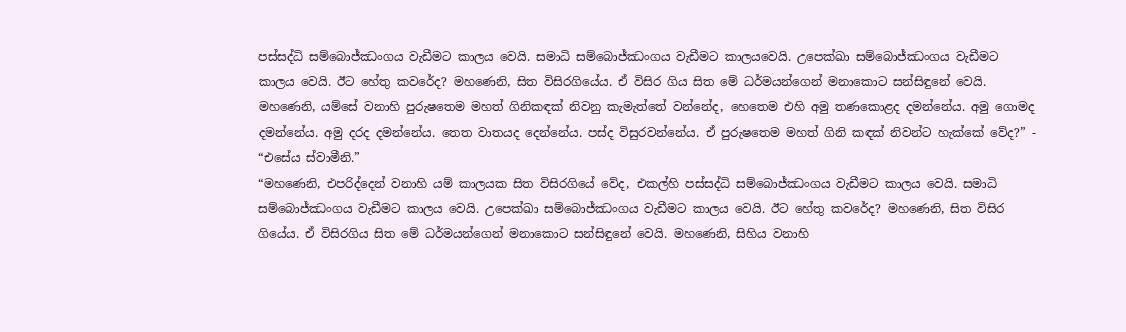පස්සද්ධි සම්බොජ්ඣංගය වැඩීමට කාලය වෙයි. සමාධි සම්බොජ්ඣංගය වැඩීමට කාලයවෙයි. උපෙක්ඛා සම්බොජ්ඣංගය වැඩීමට කාලය වෙයි. ඊට හේතු කවරේද? මහණෙනි, සිත විසිරගියේය. ඒ විසිර ගිය සිත මේ ධර්මයන්ගෙන් මනාකොට සන්සිඳුනේ වෙයි. මහණෙනි, යම්සේ වනාහි පුරුෂතෙම මහත් ගිනිකඳක් නිවනු කැමැත්තේ වන්නේද, හෙතෙම එහි අමු තණකොළද දමන්නේය. අමු ගොමද දමන්නේය. අමු දරද දමන්නේය. තෙත වාතයද දෙන්නේය. පස්ද විසුරවන්නේය. ඒ පුරුෂතෙම මහත් ගිනි කඳක් නිවන්ට හැක්කේ වේද?” - “එසේය ස්වාමීනි.”
“මහණෙනි, එපරිද්දෙන් වනාහි යම් කාලයක සිත විසිරගියේ වේද, එකල්හි පස්සද්ධි සම්බොජ්ඣංගය වැඩීමට කාලය වෙයි. සමාධි සම්බොජ්ඣංගය වැඩීමට කාලය වෙයි. උපෙක්ඛා සම්බොජ්ඣංගය වැඩීමට කාලය වෙයි. ඊට හේතු කවරේද? මහණෙනි, සිත විසිර ගියේය. ඒ විසිරගිය සිත මේ ධර්මයන්ගෙන් මනාකොට සන්සිඳුනේ වෙයි. මහණෙනි, සිහිය වනාහි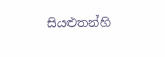සියළුතන්හි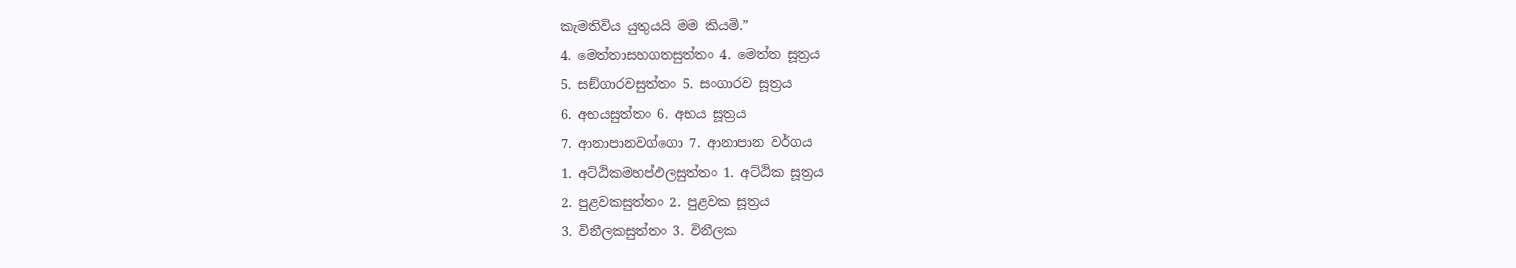කැමතිවිය යුතුයයි මම කියමි.”
4. මෙත්තාසහගතසුත්තං 4. මෙත්ත සූත්‍රය
5. සඞ්ගාරවසුත්තං 5. සංගාරව සූත්‍රය
6. අභයසුත්තං 6. අභය සූත්‍රය
7. ආනාපානවග්ගො 7. ආනාපාන වර්ගය
1. අට්ඨිකමහප්ඵලසුත්තං 1. අට්ඨික සූත්‍රය
2. පුළවකසුත්තං 2. පුළවක සූත්‍රය
3. විනීලකසුත්තං 3. විනීලක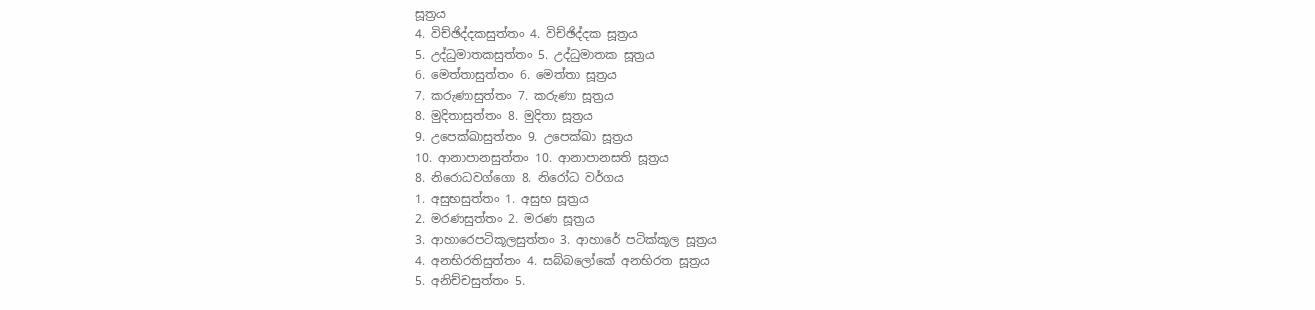සූත්‍රය
4. විච්ඡිද්දකසුත්තං 4. විච්ඡිද්දක සූත්‍රය
5. උද්ධුමාතකසුත්තං 5. උද්ධුමාතක සූත්‍රය
6. මෙත්තාසුත්තං 6. මෙත්තා සූත්‍රය
7. කරුණාසුත්තං 7. කරුණා සූත්‍රය
8. මුදිතාසුත්තං 8. මුදිතා සූත්‍රය
9. උපෙක්ඛාසුත්තං 9. උපෙක්ඛා සූත්‍රය
10. ආනාපානසුත්තං 10. ආනාපානසති සූත්‍රය
8. නිරොධවග්ගො 8. නිරෝධ වර්ගය
1. අසුභසුත්තං 1. අසුභ සූත්‍රය
2. මරණසුත්තං 2. මරණ සූත්‍රය
3. ආහාරෙපටිකූලසුත්තං 3. ආහාරේ පටික්කූල සූත්‍රය
4. අනභිරතිසුත්තං 4. සබ්බලෝකේ අනභිරත සූත්‍රය
5. අනිච්චසුත්තං 5.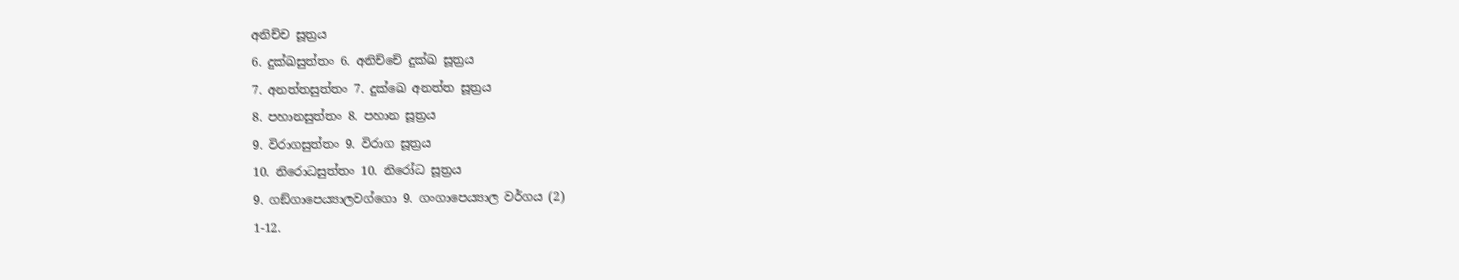අනිච්ච සූත්‍රය
6. දුක්ඛසුත්තං 6. අනිච්චේ දුක්ඛ සූත්‍රය
7. අනත්තසුත්තං 7. දුක්ඛෙ අනත්ත සූත්‍රය
8. පහානසුත්තං 8. පහාන සූත්‍රය
9. විරාගසුත්තං 9. විරාග සූත්‍රය
10. නිරොධසුත්තං 10. නිරෝධ සූත්‍රය
9. ගඞ්ගාපෙය්‍යාලවග්ගො 9. ගංගාපෙය්‍යාල වර්ගය (2)
1-12.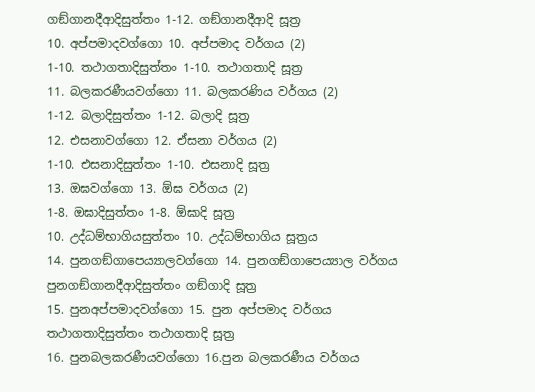ගඞ්ගානදීආදිසුත්තං 1-12. ගඞ්ගානදීආදි සූත්‍ර
10. අප්පමාදවග්ගො 10. අප්පමාද වර්ගය (2)
1-10. තථාගතාදිසුත්තං 1-10. තථාගතාදි සූත්‍ර
11. බලකරණීයවග්ගො 11. බලකරණිය වර්ගය (2)
1-12. බලාදිසුත්තං 1-12. බලාදි සූත්‍ර
12. එසනාවග්ගො 12. ඒසනා වර්ගය (2)
1-10. එසනාදිසුත්තං 1-10. එසනාදි සූත්‍ර
13. ඔඝවග්ගො 13. ඕඝ වර්ගය (2)
1-8. ඔඝාදිසුත්තං 1-8. ඕඝාදි සූත්‍ර
10. උද්ධම්භාගියසුත්තං 10. උද්ධම්භාගිය සූත්‍රය
14. පුනගඞ්ගාපෙය්‍යාලවග්ගො 14. පුනගඞ්ගාපෙය්‍යාල වර්ගය
පුනගඞ්ගානදීආදිසුත්තං ගඞ්ගාදි සූත්‍ර
15. පුනඅප්පමාදවග්ගො 15. පුන අප්පමාද වර්ගය
තථාගතාදිසුත්තං තථාගතාදි සූත්‍ර
16. පුනබලකරණීයවග්ගො 16.පුන බලකරණීය වර්ගය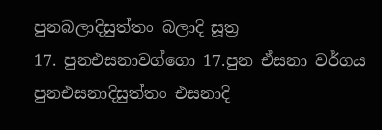පුනබලාදිසුත්තං බලාදි සූත්‍ර
17. පුනඑසනාවග්ගො 17.පුන ඒසනා වර්ගය
පුනඑසනාදිසුත්තං එසනාදි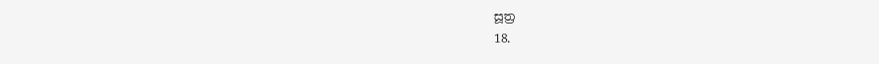සූත්‍ර
18.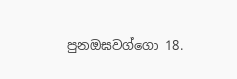පුනඔඝවග්ගො 18.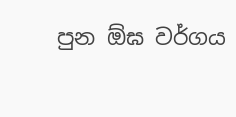පුන ඕඝ වර්ගය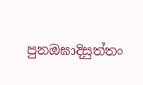පුනඔඝාදිසුත්තං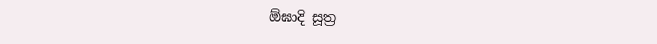ඕඝාදි සූත්‍ර